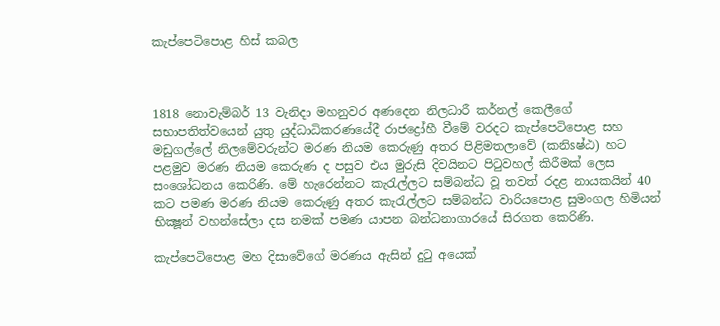කැප්පෙටිපොළ හිස් කබල



1818 නොවැම්බර් 13 වැනිදා මහනුවර අණදෙන නිලධාරී කර්නල් කෙලීගේ සභාපතිත්වයෙන් යුතු යුද්ධාධිකරණයේදී රාජද්‍රෝහී වීමේ වරදට කැප්පෙටිපොළ සහ මඩුගල්ලේ නිලමේවරුන්ට මරණ නියම කෙරුණු අතර පිළිමතලාවේ (කනිsෂ්ඨ) හට පළමුව මරණ නියම කෙරුණ ද පසුව එය මුරුසි දිවයිනට පිටුවහල් කිරීමක්‌ ලෙස සංශෝධනය කෙරිණි. මේ හැරෙන්නට කැරැල්ලට සම්බන්ධ වූ තවත් රදළ නායකයින් 40 කට පමණ මරණ නියම කෙරුණු අතර කැරැල්ලට සම්බන්ධ වාරියපොළ සුමංගල හිමියන් භික්‍ෂූන් වහන්සේලා දස නමක්‌ පමණ යාපන බන්ධනාගාරයේ සිරගත කෙරිණි.

කැප්පෙටිපොළ මහ දිසාවේගේ මරණය ඇසින් දුටු අයෙක්‌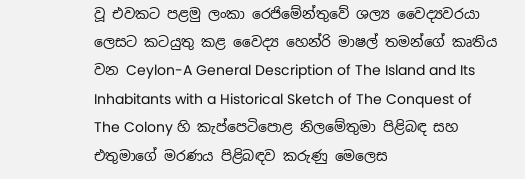වූ එවකට පළමු ලංකා රෙජිමේන්තුවේ ශල්‍ය වෛද්‍යවරයා ලෙසට කටයුතු කළ වෛද්‍ය හෙන්රි මාෂල් තමන්ගේ කෘතිය වන Ceylon-A General Description of The Island and Its Inhabitants with a Historical Sketch of The Conquest of The Colony හි කැප්පෙටිපොළ නිලමේතුමා පිළිබඳ සහ එතුමාගේ මරණය පිළිබඳව කරුණු මෙලෙස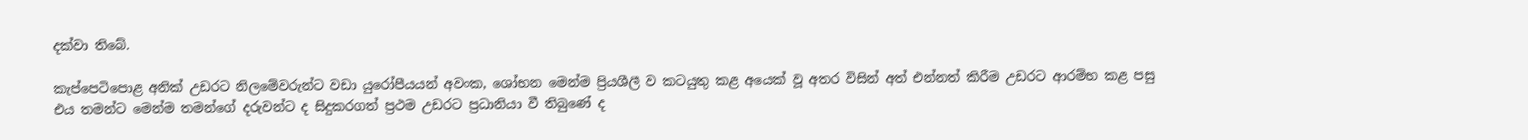දක්‌වා තිබේ.

කැප්පෙටිපොළ අනික්‌ උඩරට නිලමේවරුන්ට වඩා යුරෝපීයයන් අවංක, ශෝභන මෙන්ම ප්‍රියශීලී ව කටයුතු කළ අයෙක්‌ වූ අතර විසින් අත් එන්නත් කිරීම උඩරට ආරම්භ කළ පසු එය තමන්ට මෙන්ම තමන්ගේ දරුවන්ට ද සිදුකරගත් ප්‍රථම උඩරට ප්‍රධානියා වී තිබුණේ ද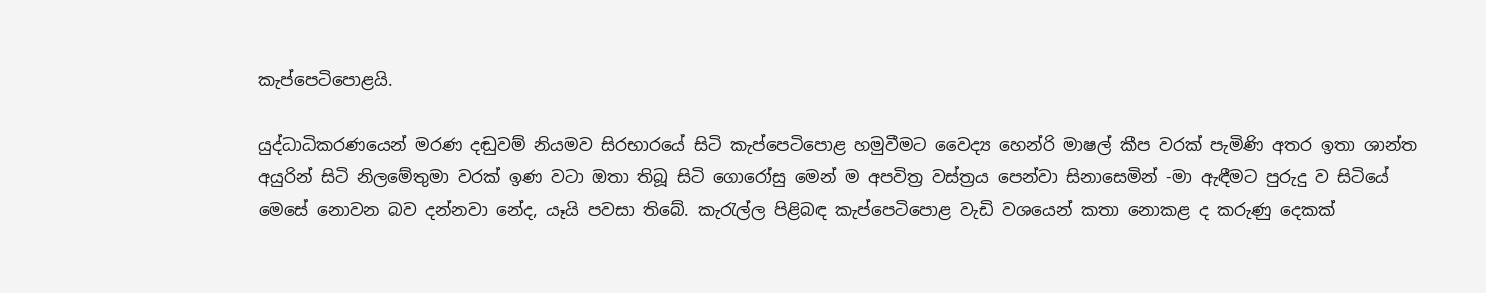කැප්පෙටිපොළයි.

යුද්ධාධිකරණයෙන් මරණ දඬුවම් නියමව සිරභාරයේ සිටි කැප්පෙටිපොළ හමුවීමට වෛද්‍ය හෙන්රි මාෂල් කීප වරක්‌ පැමිණි අතර ඉතා ශාන්ත අයුරින් සිටි නිලමේතුමා වරක්‌ ඉණ වටා ඔතා තිබූ සිටි ගොරෝසු මෙන් ම අපවිත්‍ර වස්‌ත්‍රය පෙන්වා සිනාසෙමින් -මා ඇඳීමට පුරුදු ව සිටියේ මෙසේ නොවන බව දන්නවා නේද, යෑයි පවසා තිබේ. කැරැල්ල පිළිබඳ කැප්පෙටිපොළ වැඩි වශයෙන් කතා නොකළ ද කරුණු දෙකක්‌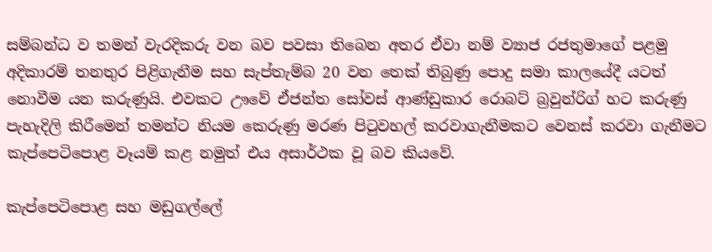සම්බන්ධ ව තමන් වැරදිකරු වන බව පවසා තිබෙන අතර ඒවා නම් ව්‍යාජ රජතුමාගේ පළමු අදිකාරම් තනතුර පිළිගැනීම සහ සැප්තැම්බ 20 වන තෙක්‌ තිබුණු පොදු සමා කාලයේදී යටත් නොවීම යන කරුණුයි. එවකට ඌවේ ඒජන්ත සෝවස්‌ ආණ්‌ඩුකාර රොබට්‌ බ්‍රවුන්රිග් හට කරුණු පැහැදිලි කිරීමෙන් තමන්ට නියම කෙරුණු මරණ පිටුවහල් කරවාගැනීමකට වෙනස්‌ කරවා ගැනීමට කැප්පෙටිපොළ වෑයම් කළ නමුත් එය අසාර්ථක වූ බව කියවේ.

කැප්පෙටිපොළ සහ මඩුගල්ලේ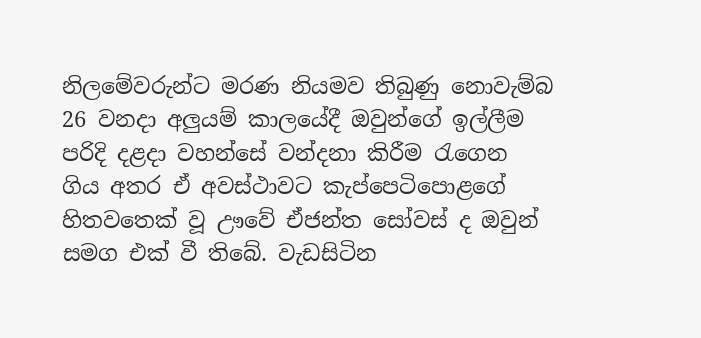නිලමේවරුන්ට මරණ නියමව තිබුණු නොවැම්බ 26 වනදා අලුයම් කාලයේදී ඔවුන්ගේ ඉල්ලීම පරිදි දළදා වහන්සේ වන්දනා කිරීම රැගෙන ගිය අතර ඒ අවස්‌ථාවට කැප්පෙටිපොළගේ හිතවතෙක්‌ වූ ඌවේ ඒජන්ත සෝවස්‌ ද ඔවුන් සමග එක්‌ වී තිබේ. වැඩසිටින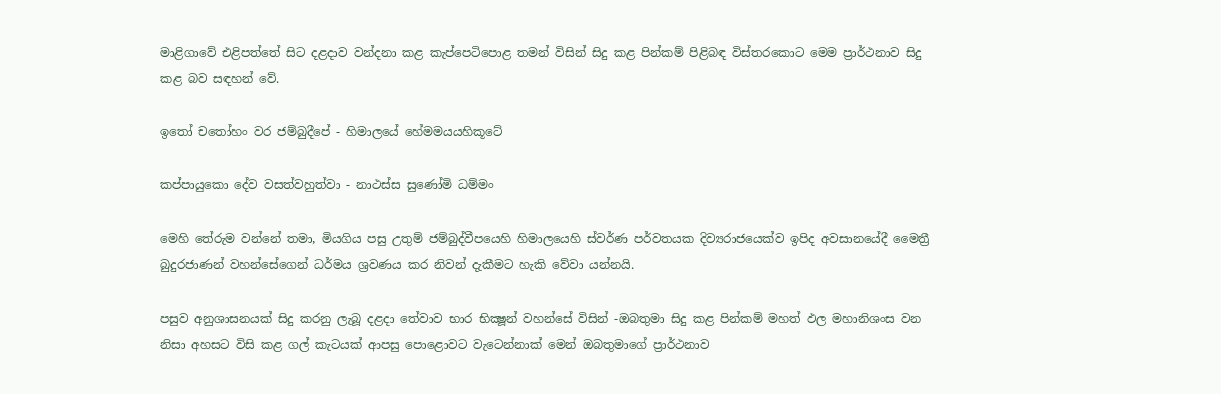මාළිගාවේ එළිපත්තේ සිට දළදාව වන්දනා කළ කැප්පෙටිපොළ තමන් විසින් සිදු කළ පින්කම් පිළිබඳ විස්‌තරකොට මෙම ප්‍රාර්ථනාව සිදු කළ බව සඳහන් වේ.

ඉතෝ චතෝහං වර ජම්බුදීපේ - හිමාලයේ හේමමයයහිකූටේ

කප්පායුකො දේව වසත්වහුත්වා - නාථස්‌ස සුණෝමි ධම්මං

මෙහි තේරුම වන්නේ තමා, මියගිය පසු උතුම් ජම්බුද්වීපයෙහි හිමාලයෙහි ස්‌වර්ණ පර්වතයක දිව්‍යරාජයෙක්‌ව ඉපිද අවසානයේදී මෛත්‍රී බුදුරජාණන් වහන්සේගෙන් ධර්මය ශ්‍රවණය කර නිවන් දැකීමට හැකි වේවා යන්නයි.

පසුව අනුශාසනයක්‌ සිදු කරනු ලැබූ දළදා තේවාව භාර භික්‍ෂූන් වහන්සේ විසින් -ඔබතුමා සිදු කළ පින්කම් මහත් ඵල මහානිශංස වන නිසා අහසට විසි කළ ගල් කැටයක්‌ ආපසු පොළොවට වැටෙන්නාක්‌ මෙන් ඔබතුමාගේ ප්‍රාර්ථනාව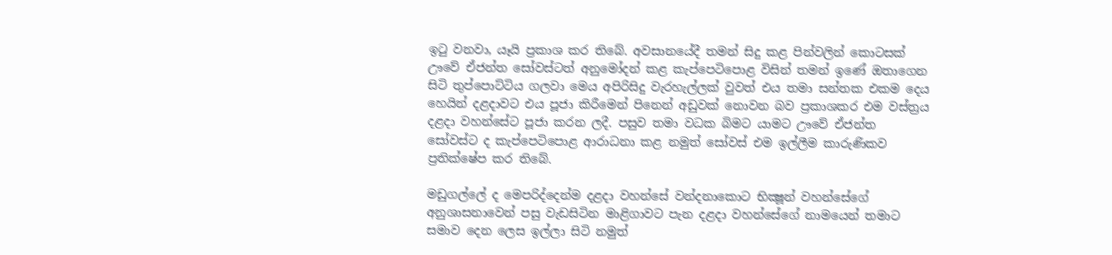ඉටු වනවා, යෑයි ප්‍රකාශ කර තිබේ. අවසානයේදී තමන් සිදු කළ පින්වලින් කොටසක්‌ ඌවේ ඒජන්ත සෝවස්‌ටත් අනුමෝදන් කළ කැප්පෙටිපොළ විසින් තමන් ඉණේ ඔතාගෙන සිටි තුප්පොට්‌ටිය ගලවා මෙය අපිරිසිදු වැරහැල්ලක්‌ වුවත් එය තමා සන්තක එකම දෙය හෙයින් දළදාවට එය පූජා කිරීමෙන් පිනෙන් අඩුවක්‌ නොවන බව ප්‍රකාශකර එම වස්‌ත්‍රය දළදා වහන්සේට පූජා කරන ලදී. පසුව තමා වධක බිමට යාමට ඌවේ ඒජන්ත සෝවස්‌ට ද කැප්පෙටිපොළ ආරාධනා කළ නමුත් සෝවස්‌ එම ඉල්ලීම කාරුණිකව ප්‍රතික්‌ෂේප කර තිබේ.

මඩුගල්ලේ ද මෙපරිද්දෙන්ම දළදා වහන්සේ වන්දනාකොට භික්‍ෂූන් වහන්සේගේ අනුශාසනාවෙන් පසු වැඩසිටින මාළිගාවට පැන දළදා වහන්සේගේ නාමයෙන් තමාට සමාව දෙන ලෙස ඉල්ලා සිටි නමුත්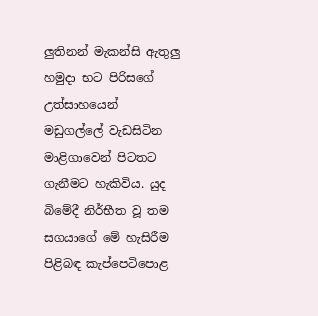ලුතිනන් මැකන්සි ඇතුලු හමුදා භට පිරිසගේ උත්සාහයෙන් මඩුගල්ලේ වැඩසිටින මාළිගාවෙන් පිටතට ගැනීමට හැකිවිය. යුද බිමේදී නිර්භීත වූ තම සගයාගේ මේ හැසිරීම පිළිබඳ කැප්පෙටිපොළ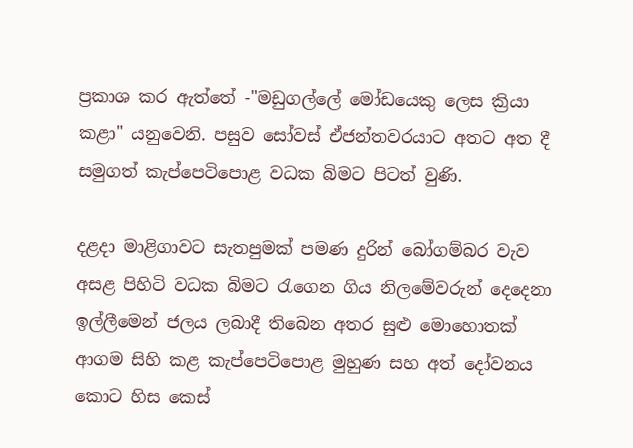ප්‍රකාශ කර ඇත්තේ -"මඩුගල්ලේ මෝඩයෙකු ලෙස ක්‍රියා කළා" යනුවෙනි. පසුව සෝවස්‌ ඒජන්තවරයාට අතට අත දී සමුගත් කැප්පෙටිපොළ වධක බිමට පිටත් වුණි.

දළදා මාළිගාවට සැතපුමක්‌ පමණ දුරින් බෝගම්බර වැව අසළ පිහිටි වධක බිමට රැගෙන ගිය නිලමේවරුන් දෙදෙනා ඉල්ලීමෙන් ජලය ලබාදී තිබෙන අතර සුළු මොහොතක්‌ ආගම සිහි කළ කැප්පෙටිපොළ මුහුණ සහ අත් දෝවනය කොට හිස කෙස්‌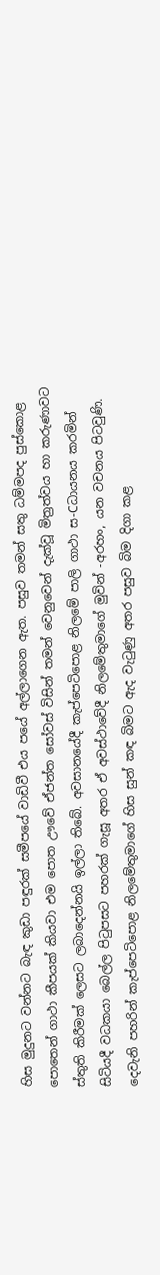හිස මුදුනට වන්නට බැඳ කුඩා පඳුරක්‌ සමීපයේ වාඩිවී එය පයේ අල්ලාගෙන ඇත. පසුව තමන් සතු ධම්මපද පුස්‌කොළ පොතෙන් ගාථා කීපයක්‌ කියවා එම පොත ඌවේ ඒජන්ත සෝවස්‌ විසින් තමන් වෙනුවෙන් දැක්‌වූ මිත්‍රත්වය හා කරුණාවට ස්‌තුති කිරීමක්‌ ලෙසට ලබාදෙන්නයි ඉල්ලා තිබේ. අවසානයේදී කැප්පෙටිපොළ නිලමේ පාලි ගාථා ස-Cධායනය කරමින් සිටියදී වධකයා බෙල්ල පිටුපසට පහරක්‌ ගැසූ අතර ඒ අවස්‌ථාවේදී නිලමේතුමාගේ මුවින් -අරහං, යන වචනය පිටවුණි. දෙවැනි පහරින් කැප්පෙටිපොළ නිලමේතුමාගේ හිස සුන් කඳ බිමට ඇද වැටුණු අතර පසුව බිම දිගා කළ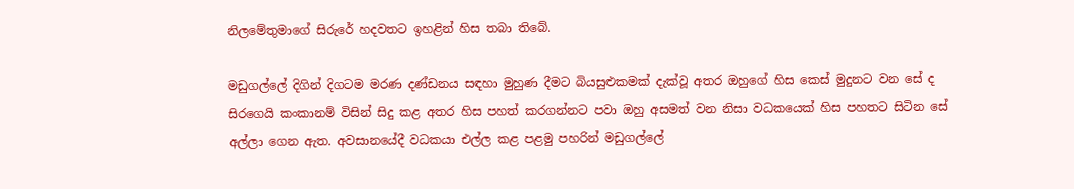නිලමේතුමාගේ සිරුරේ හදවතට ඉහළින් හිස තබා තිබේ.

මඩුගල්ලේ දිගින් දිගටම මරණ දණ්‌ඩනය සඳහා මුහුණ දීමට බියසුළුකමක්‌ දැක්‌වූ අතර ඔහුගේ හිස කෙස්‌ මුදුනට වන සේ ද සිරගෙයි කංකානම් විසින් සිදු කළ අතර හිස පහත් කරගන්නට පවා ඔහු අසමත් වන නිසා වධකයෙක්‌ හිස පහතට සිටින සේ අල්ලා ගෙන ඇත. අවසානයේදී වධකයා එල්ල කළ පළමු පහරින් මඩුගල්ලේ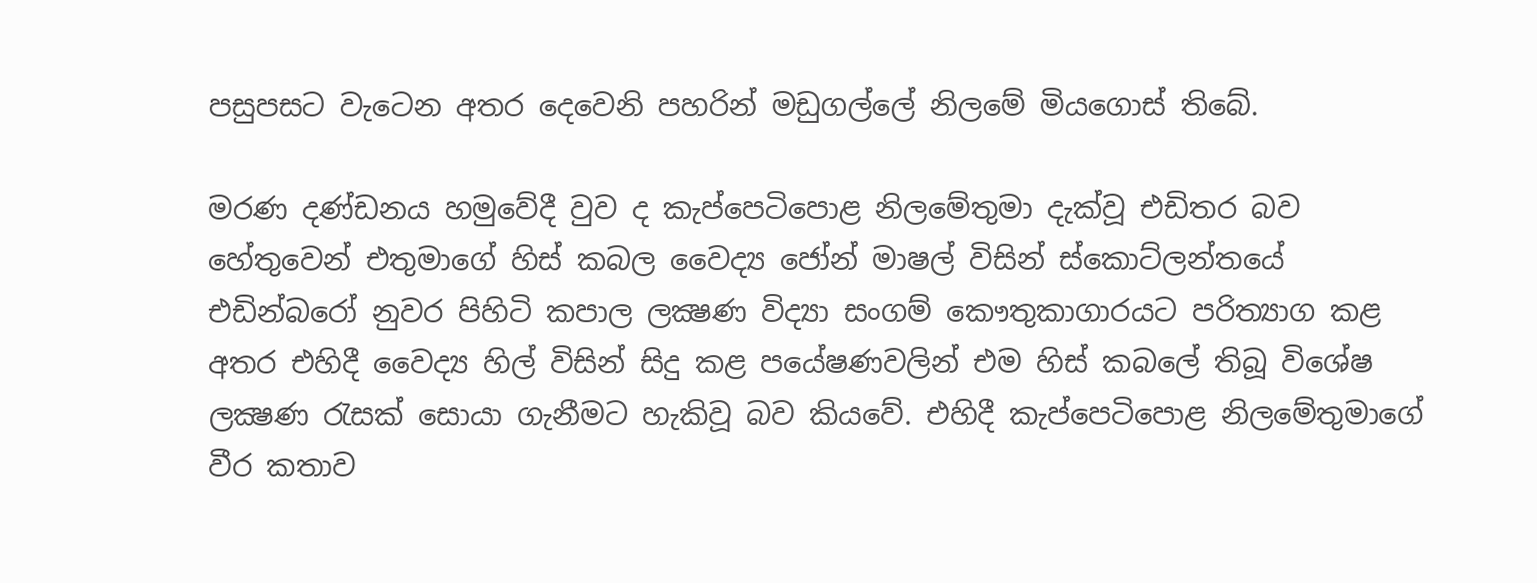පසුපසට වැටෙන අතර දෙවෙනි පහරින් මඩුගල්ලේ නිලමේ මියගොස්‌ තිබේ.

මරණ දණ්‌ඩනය හමුවේදී වුව ද කැප්පෙටිපොළ නිලමේතුමා දැක්‌වූ එඩිතර බව හේතුවෙන් එතුමාගේ හිස්‌ කබල වෛද්‍ය ජෝන් මාෂල් විසින් ස්‌කොට්‌ලන්තයේ එඩින්බරෝ නුවර පිහිටි කපාල ලක්‍ෂණ විද්‍යා සංගම් කෞතුකාගාරයට පරිත්‍යාග කළ අතර එහිදී වෛද්‍ය හිල් විසින් සිදු කළ පයේෂණවලින් එම හිස්‌ කබලේ තිබූ විශේෂ ලක්‍ෂණ රැසක්‌ සොයා ගැනීමට හැකිවූ බව කියවේ. එහිදී කැප්පෙටිපොළ නිලමේතුමාගේ වීර කතාව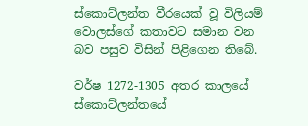ස්‌කොට්‌ලන්ත වීරයෙක්‌ වූ විලියම් වොලස්‌ගේ කතාවට සමාන වන බව පසුව විසින් පිළිගෙන තිබේ.

වර්ෂ 1272-1305 අතර කාලයේ ස්‌කොට්‌ලන්තයේ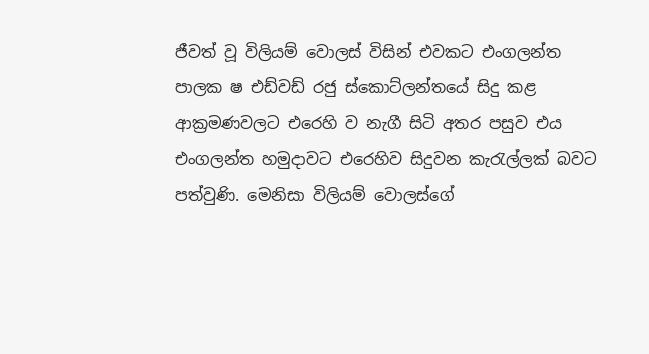ජීවත් වූ විලියම් වොලස්‌ විසින් එවකට එංගලන්ත පාලක ෂ එඩ්වඩ් රජු ස්‌කොට්‌ලන්තයේ සිදු කළ ආක්‍රමණවලට එරෙහි ව නැගී සිටි අතර පසුව එය එංගලන්ත හමුදාවට එරෙහිව සිදුවන කැරැල්ලක්‌ බවට පත්වුණි. මෙනිසා විලියම් වොලස්‌ගේ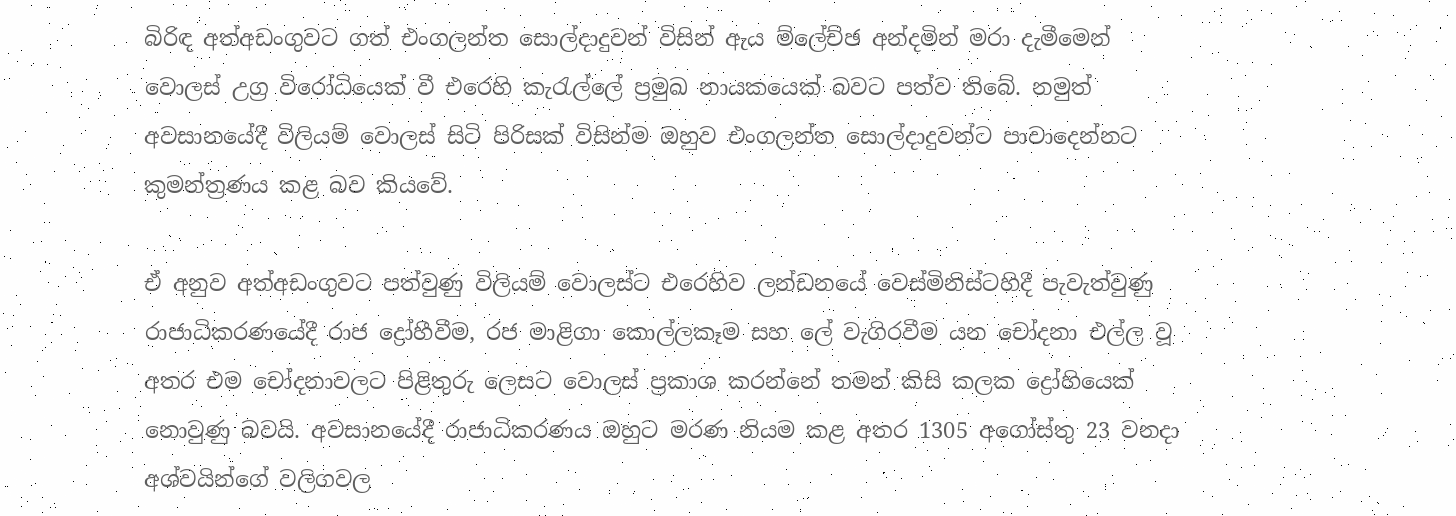බිරිඳ අත්අඩංගුවට ගත් එංගලන්ත සොල්දාදුවන් විසින් ඇය ම්ලේච්ඡ අන්දමින් මරා දැමීමෙන් වොලස්‌ උග්‍ර විරෝධියෙක්‌ වී එරෙහි කැරැල්ලේ ප්‍රමුඛ නායකයෙක්‌ බවට පත්ව තිබේ. නමුත් අවසානයේදී විලියම් වොලස්‌ සිටි පිරිසක්‌ විසින්ම ඔහුව එංගලන්ත සොල්දාදුවන්ට පාවාදෙන්නට කුමන්ත්‍රණය කළ බව කියවේ.

ඒ අනුව අත්අඩංගුවට පත්වුණු විලියම් වොලස්‌ට එරෙහිව ලන්ඩනයේ වෙස්‌මිනිස්‌ටහිදී පැවැත්වුණු රාජාධිකරණයේදී රාජ ද්‍රෝහීවීම, රජ මාළිගා කොල්ලකෑම සහ ලේ වැගිරවීම යන චෝදනා එල්ල වූ අතර එම චෝදනාවලට පිළිතුරු ලෙසට වොලස්‌ ප්‍රකාශ කරන්නේ තමන් කිසි කලක ද්‍රෝහියෙක්‌ නොවුණු බවයි. අවසානයේදී රාජාධිකරණය ඔහුට මරණ නියම කළ අතර 1305 අගෝස්‌තු 23 වනදා අශ්වයින්ගේ වලිගවල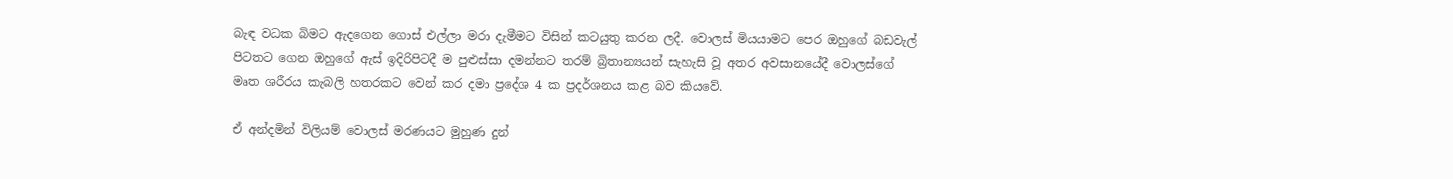බැඳ වධක බිමට ඇදගෙන ගොස්‌ එල්ලා මරා දැමීමට විසින් කටයුතු කරන ලදී. වොලස්‌ මියයාමට පෙර ඔහුගේ බඩවැල් පිටතට ගෙන ඔහුගේ ඇස්‌ ඉදිරිපිටදී ම පුළුස්‌සා දමන්නට තරම් බ්‍රිතාන්‍යයන් සැහැසි වූ අතර අවසානයේදී වොලස්‌ගේ මෘත ශරීරය කැබලි හතරකට වෙන් කර දමා ප්‍රදේශ 4 ක ප්‍රදර්ශනය කළ බව කියවේ.

ඒ අන්දමින් විලියම් වොලස්‌ මරණයට මුහුණ දුන්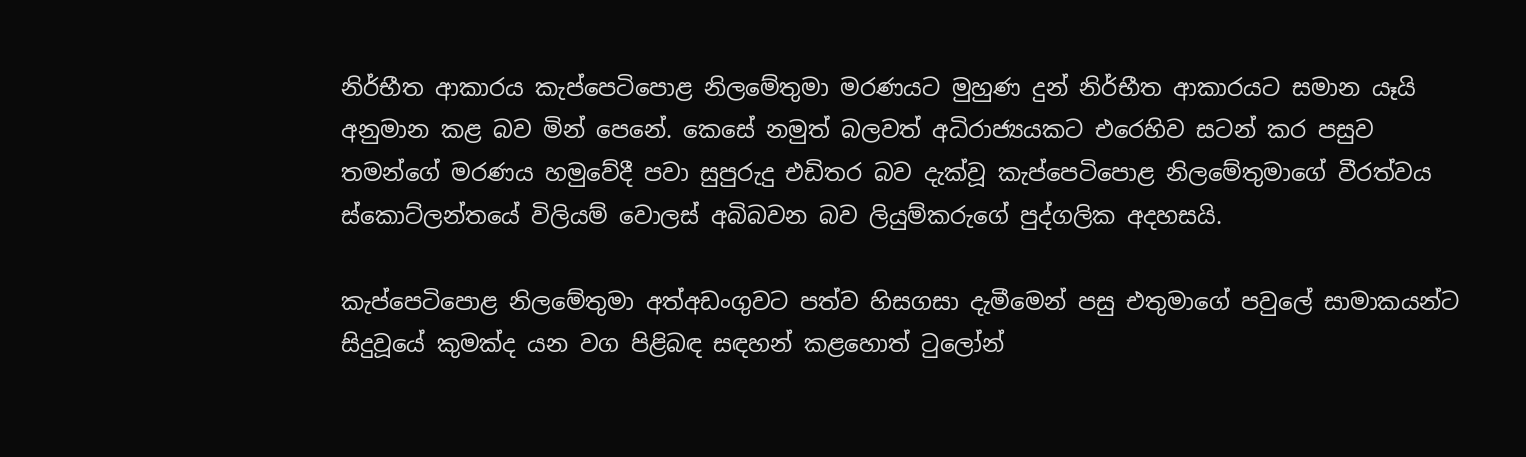නිර්භීත ආකාරය කැප්පෙටිපොළ නිලමේතුමා මරණයට මුහුණ දුන් නිර්භීත ආකාරයට සමාන යෑයි අනුමාන කළ බව මින් පෙනේ. කෙසේ නමුත් බලවත් අධිරාජ්‍යයකට එරෙහිව සටන් කර පසුව තමන්ගේ මරණය හමුවේදී පවා සුපුරුදු එඩිතර බව දැක්‌වූ කැප්පෙටිපොළ නිලමේතුමාගේ වීරත්වය ස්‌කොට්‌ලන්තයේ විලියම් වොලස්‌ අබිබවන බව ලියුම්කරුගේ පුද්ගලික අදහසයි.

කැප්පෙටිපොළ නිලමේතුමා අත්අඩංගුවට පත්ව හිසගසා දැමීමෙන් පසු එතුමාගේ පවුලේ සාමාකයන්ට සිදුවූයේ කුමක්‌ද යන වග පිළිබඳ සඳහන් කළහොත් ටුලෝන්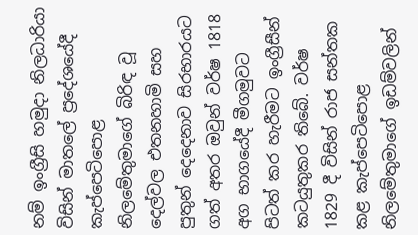නම් ඉංග්‍රීසි හමුදා නිලධාරියා විසින් මාතලේ ප්‍රදේශයේදී කැප්පෙටිපොළ නිලමේතුමාගේ බිරිඳ වූ දෙල්වල එතනහාමි සහ පුතුන් දෙදෙනාව සිරභාරයට ගත් අතර ඔවුන් වර්ෂ 1818 අග භාගයේදී මීගමුවට පිටත් කර හැරීමට ඉංග්‍රීසීන් කටයුතුකර තිබේ. වර්ෂ 1829 දී විසින් රාජ සන්තක කළ කැප්පෙටිපොළ නිලමේතුමාගේ ඉඩම්වලින්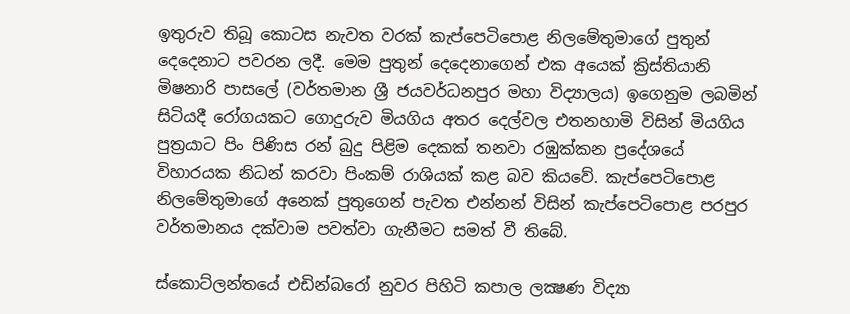ඉතුරුව තිබූ කොටස නැවත වරක්‌ කැප්පෙටිපොළ නිලමේතුමාගේ පුතුන් දෙදෙනාට පවරන ලදී. මෙම පුතුන් දෙදෙනාගෙන් එක අයෙක්‌ ක්‍රිස්‌තියානි මිෂනාරි පාසලේ (වර්තමාන ශ්‍රී ජයවර්ධනපුර මහා විද්‍යාලය) ඉගෙනුම ලබමින් සිටියදී රෝගයකට ගොදුරුව මියගිය අතර දෙල්වල එතනහාමි විසින් මියගිය පුත්‍රයාට පිං පිණිස රන් බුදු පිළිම දෙකක්‌ තනවා රඹුක්‌කන ප්‍රදේශයේ විහාරයක නිධන් කරවා පිංකම් රාශියක්‌ කළ බව කියවේ. කැප්පෙටිපොළ නිලමේතුමාගේ අනෙක්‌ පුතුගෙන් පැවත එන්නන් විසින් කැප්පෙටිපොළ පරපුර වර්තමානය දක්‌වාම පවත්වා ගැනීමට සමත් වී තිබේ.

ස්‌කොට්‌ලන්තයේ එඩින්බරෝ නුවර පිහිටි කපාල ලක්‍ෂණ විද්‍යා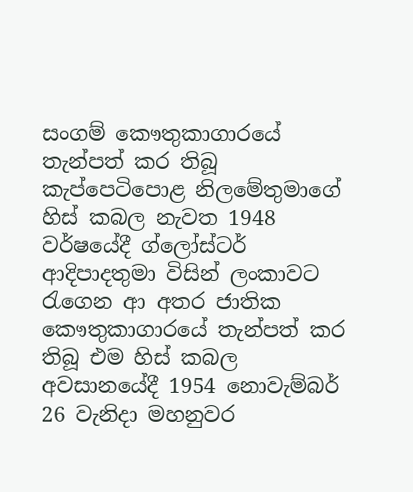සංගම් කෞතුකාගාරයේ තැන්පත් කර තිබූ කැප්පෙටිපොළ නිලමේතුමාගේ හිස්‌ කබල නැවත 1948 වර්ෂයේදී ග්ලෝස්‌ටර් ආදිපාදතුමා විසින් ලංකාවට රැගෙන ආ අතර ජාතික කෞතුකාගාරයේ තැන්පත් කර තිබූ එම හිස්‌ කබල අවසානයේදී 1954 නොවැම්බර් 26 වැනිදා මහනුවර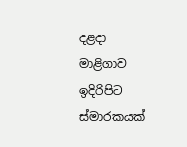දළදා මාළිගාව ඉදිරිපිට ස්‌මාරකයක්‌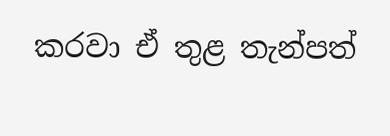කරවා ඒ තුළ තැන්පත්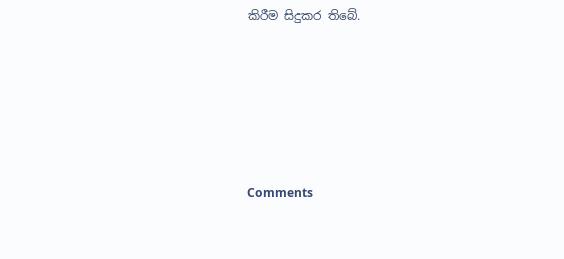කිරීම සිදුකර තිබේ.






Comments